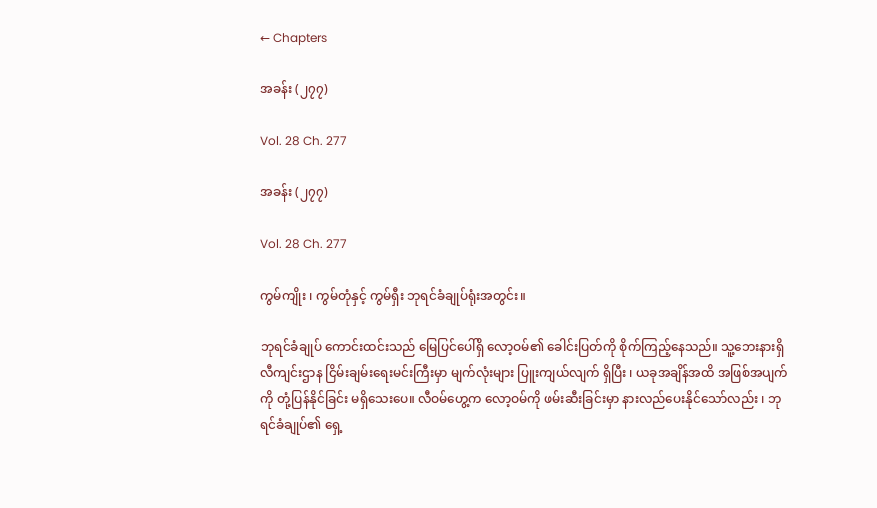← Chapters

အခန်း (၂၇၇)

Vol. 28 Ch. 277

အခန်း (၂၇၇)

Vol. 28 Ch. 277

ကွမ်ကျိုး ၊ ကွမ်တုံနှင့် ကွမ်ရှီး ဘုရင်ခံချုပ်ရုံးအတွင်း။

ဘုရင်ခံချုပ် ကောင်းထင်းသည် မြေပြင်ပေါ်ရှိ လော့ဝမ်၏ ခေါင်းပြတ်ကို စိုက်ကြည့်နေသည်။ သူ့ဘေးနားရှိ လီကျင်းဌာန ငြိမ်းချမ်းရေးမင်းကြီးမှာ မျက်လုံးများ ပြူးကျယ်လျက် ရှိပြီး ၊ ယခုအချိန်အထိ အဖြစ်အပျက်ကို တုံ့ပြန်နိုင်ခြင်း မရှိသေးပေ။ လီဝမ်ဟွေ့က လော့ဝမ်ကို ဖမ်းဆီးခြင်းမှာ နားလည်ပေးနိုင်သော်လည်း ၊ ဘုရင်ခံချုပ်၏ ရှေ့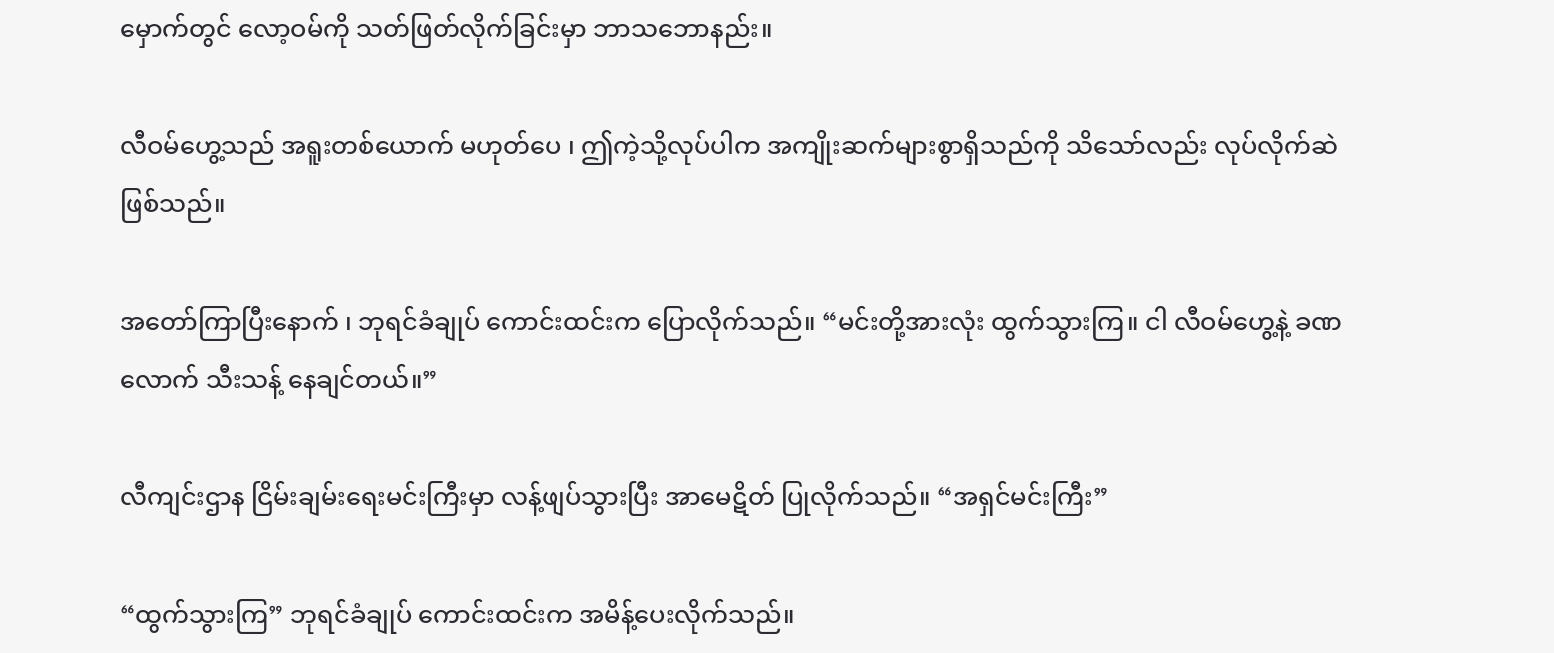မှောက်တွင် လော့ဝမ်ကို သတ်ဖြတ်လိုက်ခြင်းမှာ ဘာသဘောနည်း။

လီဝမ်ဟွေ့သည် အရူးတစ်ယောက် မဟုတ်ပေ ၊ ဤကဲ့သို့လုပ်ပါက အကျိုးဆက်များစွာရှိသည်ကို သိသော်လည်း လုပ်လိုက်ဆဲဖြစ်သည်။

အတော်ကြာပြီးနောက် ၊ ဘုရင်ခံချုပ် ကောင်းထင်းက ပြောလိုက်သည်။ “မင်းတို့အားလုံး ထွက်သွားကြ။ ငါ လီဝမ်ဟွေ့နဲ့ ခဏလောက် သီးသန့် နေချင်တယ်။”

လီကျင်းဌာန ငြိမ်းချမ်းရေးမင်းကြီးမှာ လန့်ဖျပ်သွားပြီး အာမေဋိတ် ပြုလိုက်သည်။ “အရှင်မင်းကြီး”

“ထွက်သွားကြ” ဘုရင်ခံချုပ် ကောင်းထင်းက အမိန့်ပေးလိုက်သည်။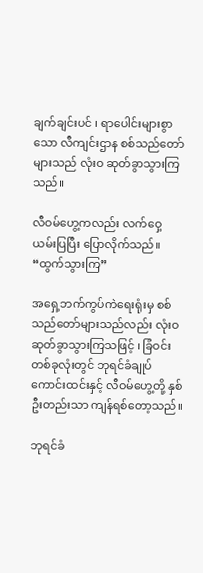ချက်ချင်းပင် ၊ ရာပေါင်းများစွာသော လီကျင်းဌာန စစ်သည်တော်များသည် လုံးဝ ဆုတ်ခွာသွားကြသည်။

လီဝမ်ဟွေ့ကလည်း လက်ဝှေ့ယမ်းပြပြီး ပြောလိုက်သည်။ “ထွက်သွားကြ”

အရှေ့ဘက်ကွပ်ကဲရေးရုံးမှ စစ်သည်တော်များသည်လည်း လုံးဝ ဆုတ်ခွာသွားကြသဖြင့် ၊ ခြံဝင်းတစ်ခုလုံးတွင် ဘုရင်ခံချုပ် ကောင်းထင်းနှင့် လီဝမ်ဟွေ့တို့ နှစ်ဦးတည်းသာ ကျန်ရစ်တော့သည်။

ဘုရင်ခံ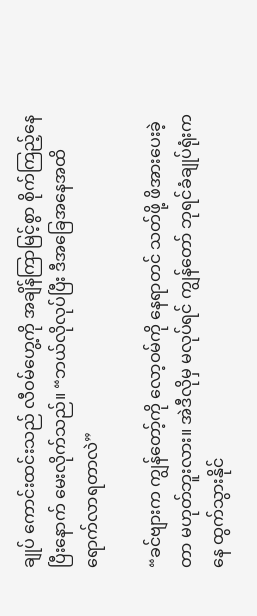ချုပ် ကောင်းထင်းသည် လီဝမ်ဟွေ့ကို အချိန်ကြာမြင့်စွာ စိုက်ကြည့်နေပြီးနောက် မေးလိုက်သည်။ “ဘယ်လိုလုပ်ပြီး ဒီအခြေအနေအထိ ရောက်လာရတာလဲ”

“ခင်ဗျားက ကျွန်တော့်ကို လော့ဝမ်ကို နေရာတင် သတ်ဖို့ ဖိအားပေးခဲ့တာ မဟုတ်ဘူးလား။ အဲဒီလိုမှ မလုပ်ရင် ကျွန်တော် ဘုရင်ခံချုပ်ရုံးကနေ ထွက်သွားနိုင်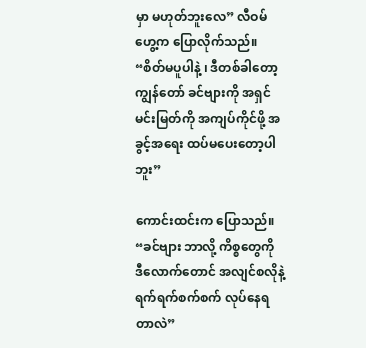မှာ မဟုတ်ဘူးလေ” လီဝမ်ဟွေ့က ပြောလိုက်သည်။ “စိတ်မပူပါနဲ့ ၊ ဒီတစ်ခါတော့ ကျွန်တော် ခင်ဗျားကို အရှင်မင်းမြတ်ကို အကျပ်ကိုင်ဖို့ အခွင့်အရေး ထပ်မပေးတော့ပါဘူး”

ကောင်းထင်းက ပြောသည်။ “ခင်ဗျား ဘာလို့ ကိစ္စတွေကို ဒီလောက်တောင် အလျင်စလိုနဲ့ ရက်ရက်စက်စက် လုပ်နေရတာလဲ”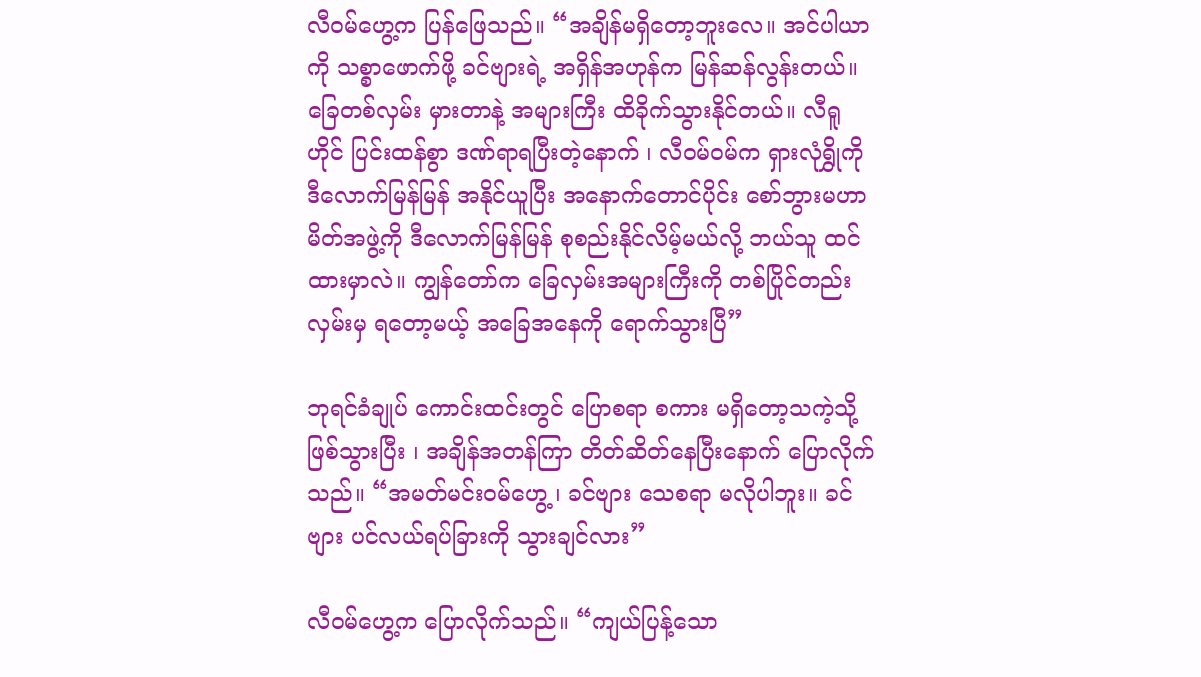လီဝမ်ဟွေ့က ပြန်ဖြေသည်။ “အချိန်မရှိတော့ဘူးလေ။ အင်ပါယာကို သစ္စာဖောက်ဖို့ ခင်ဗျားရဲ့ အရှိန်အဟုန်က မြန်ဆန်လွန်းတယ်။ ခြေတစ်လှမ်း မှားတာနဲ့ အများကြီး ထိခိုက်သွားနိုင်တယ်။ လီရူဟိုင် ပြင်းထန်စွာ ဒဏ်ရာရပြီးတဲ့နောက် ၊ လီဝမ်ဝမ်က ရှားလုံရွှိုကို ဒီလောက်မြန်မြန် အနိုင်ယူပြီး အနောက်တောင်ပိုင်း စော်ဘွားမဟာမိတ်အဖွဲ့ကို ဒီလောက်မြန်မြန် စုစည်းနိုင်လိမ့်မယ်လို့ ဘယ်သူ ထင်ထားမှာလဲ။ ကျွန်တော်က ခြေလှမ်းအများကြီးကို တစ်ပြိုင်တည်း လှမ်းမှ ရတော့မယ့် အခြေအနေကို ရောက်သွားပြီ”

ဘုရင်ခံချုပ် ကောင်းထင်းတွင် ပြောစရာ စကား မရှိတော့သကဲ့သို့ ဖြစ်သွားပြီး ၊ အချိန်အတန်ကြာ တိတ်ဆိတ်နေပြီးနောက် ပြောလိုက်သည်။ “အမတ်မင်းဝမ်ဟွေ့ ၊ ခင်ဗျား သေစရာ မလိုပါဘူး။ ခင်ဗျား ပင်လယ်ရပ်ခြားကို သွားချင်လား”

လီဝမ်ဟွေ့က ပြောလိုက်သည်။ “ကျယ်ပြန့်သော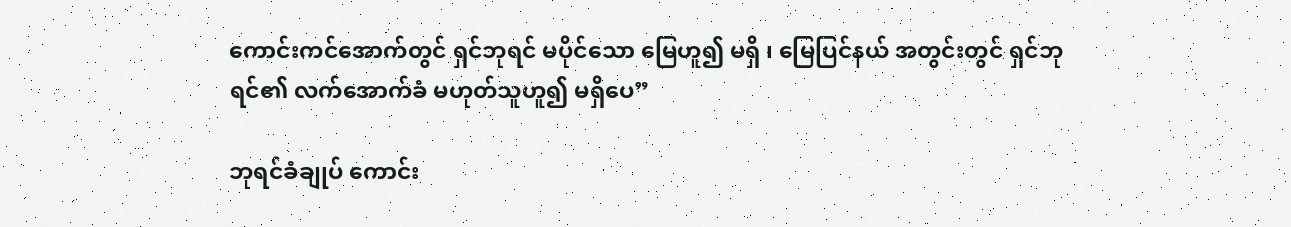ကောင်းကင်အောက်တွင် ရှင်ဘုရင် မပိုင်သော မြေဟူ၍ မရှိ ၊ မြေပြင်နယ် အတွင်းတွင် ရှင်ဘုရင်၏ လက်အောက်ခံ မဟုတ်သူဟူ၍ မရှိပေ”

ဘုရင်ခံချုပ် ကောင်း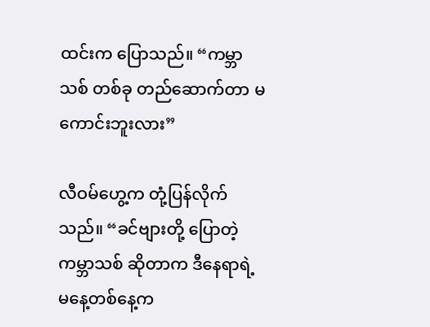ထင်းက ပြောသည်။ “ကမ္ဘာသစ် တစ်ခု တည်ဆောက်တာ မကောင်းဘူးလား”

လီဝမ်ဟွေ့က တုံ့ပြန်လိုက်သည်။ “ခင်ဗျားတို့ ပြောတဲ့ ကမ္ဘာသစ် ဆိုတာက ဒီနေရာရဲ့ မနေ့တစ်နေ့က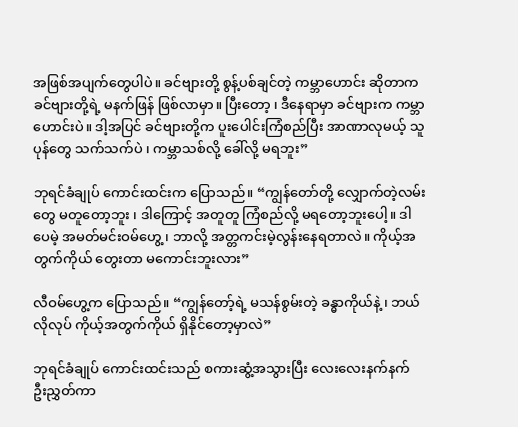အဖြစ်အပျက်တွေပါပဲ။ ခင်ဗျားတို့ စွန့်ပစ်ချင်တဲ့ ကမ္ဘာဟောင်း ဆိုတာက ခင်ဗျားတို့ရဲ့ မနက်ဖြန် ဖြစ်လာမှာ။ ပြီးတော့ ၊ ဒီနေရာမှာ ခင်ဗျားက ကမ္ဘာဟောင်းပဲ။ ဒါ့အပြင် ခင်ဗျားတို့က ပူးပေါင်းကြံစည်ပြီး အာဏာလုမယ့် သူပုန်တွေ သက်သက်ပဲ ၊ ကမ္ဘာသစ်လို့ ခေါ်လို့ မရဘူး”

ဘုရင်ခံချုပ် ကောင်းထင်းက ပြောသည်။ “ကျွန်တော်တို့ လျှောက်တဲ့လမ်းတွေ မတူတော့ဘူး ၊ ဒါကြောင့် အတူတူ ကြံစည်လို့ မရတော့ဘူးပေါ့။ ဒါပေမဲ့ အမတ်မင်းဝမ်ဟွေ့ ၊ ဘာလို့ အတ္တကင်းမဲ့လွန်းနေရတာလဲ။ ကိုယ့်အတွက်ကိုယ် တွေးတာ မကောင်းဘူးလား”

လီဝမ်ဟွေ့က ပြောသည်။ “ကျွန်တော့်ရဲ့ မသန်စွမ်းတဲ့ ခန္ဓာကိုယ်နဲ့ ၊ ဘယ်လိုလုပ် ကိုယ့်အတွက်ကိုယ် ရှိနိုင်တော့မှာလဲ”

ဘုရင်ခံချုပ် ကောင်းထင်းသည် စကားဆွံ့အသွားပြီး လေးလေးနက်နက် ဦးညွှတ်ကာ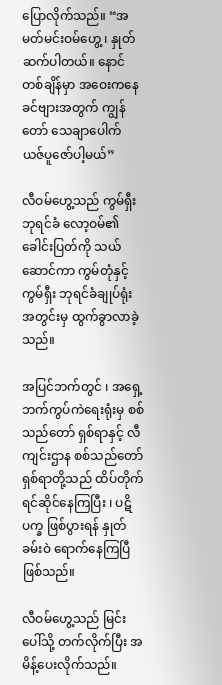ပြောလိုက်သည်။ “အမတ်မင်းဝမ်ဟွေ့ ၊ နှုတ်ဆက်ပါတယ်။ နောင်တစ်ချိန်မှာ အဝေးကနေ ခင်ဗျားအတွက် ကျွန်တော် သေချာပေါက် ယဇ်ပူဇော်ပါ့မယ်”

လီဝမ်ဟွေ့သည် ကွမ်ရှီးဘုရင်ခံ လော့ဝမ်၏ ခေါင်းပြတ်ကို သယ်ဆောင်ကာ ကွမ်တုံနှင့် ကွမ်ရှီး ဘုရင်ခံချုပ်ရုံး အတွင်းမှ ထွက်ခွာလာခဲ့သည်။

အပြင်ဘက်တွင် ၊ အရှေ့ဘက်ကွပ်ကဲရေးရုံးမှ စစ်သည်တော် ရှစ်ရာနှင့် လီကျင်းဌာန စစ်သည်တော် ရှစ်ရာတို့သည် ထိပ်တိုက်ရင်ဆိုင်နေကြပြီး ၊ ပဋိပက္ခ ဖြစ်ပွားရန် နှုတ်ခမ်းဝဲ ရောက်နေကြပြီ ဖြစ်သည်။

လီဝမ်ဟွေ့သည် မြင်းပေါ်သို့ တက်လိုက်ပြီး အမိန့်ပေးလိုက်သည်။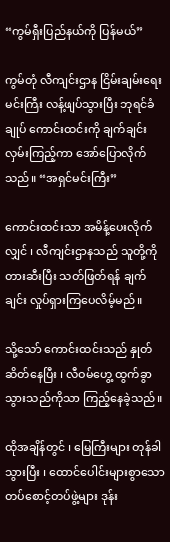“ကွမ်ရှီးပြည်နယ်ကို ပြန်မယ်”

ကွမ်တုံ လီကျင်းဌာန ငြိမ်းချမ်းရေးမင်းကြီး လန့်ဖျပ်သွားပြီး ဘုရင်ခံချုပ် ကောင်းထင်းကို ချက်ချင်း လှမ်းကြည့်ကာ အော်ပြောလိုက်သည်။ “အရှင်မင်းကြီး”

ကောင်းထင်းသာ အမိန့်ပေးလိုက်လျှင် ၊ လီကျင်းဌာနသည် သူတို့ကို တားဆီးပြီး သတ်ဖြတ်ရန် ချက်ချင်း လှုပ်ရှားကြပေလိမ့်မည်။

သို့သော် ကောင်းထင်းသည် နှုတ်ဆိတ်နေပြီး ၊ လီဝမ်ဟွေ့ ထွက်ခွာသွားသည်ကိုသာ ကြည့်နေခဲ့သည်။

ထိုအချိန်တွင် ၊ မြေကြီးများ တုန်ခါသွားပြီး ၊ ထောင်ပေါင်းများစွာသော တပ်စောင့်တပ်ဖွဲ့များ ဒုန်း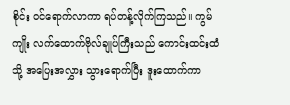စိုင်း ဝင်ရောက်လာကာ ရပ်တန့်လိုက်ကြသည်။ ကွမ်ကျိုး လက်ထောက်ဗိုလ်ချုပ်ကြီးသည် ကောင်းထင်းထံသို့ အပြေးအလွှား သွားရောက်ပြီး ဒူးထောက်ကာ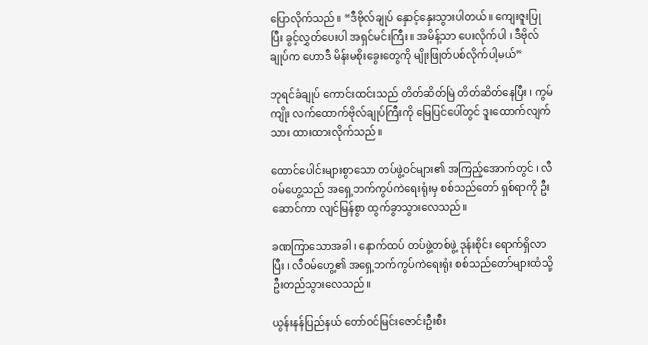ပြောလိုက်သည်။ “ဒီဗိုလ်ချုပ် နှောင့်နှေးသွားပါတယ်။ ကျေးဇူးပြုပြီး ခွင့်လွှတ်ပေးပါ အရှင်မင်းကြီး။ အမိန့်သာ ပေးလိုက်ပါ ၊ ဒီဗိုလ်ချုပ်က ဟောဒီ မိန်းမစိုးခွေးတွေကို မျိုးဖြုတ်ပစ်လိုက်ပါ့မယ်”

ဘုရင်ခံချုပ် ကောင်းထင်းသည် တိတ်ဆိတ်မြဲ တိတ်ဆိတ်နေပြီး ၊ ကွမ်ကျိုး လက်ထောက်ဗိုလ်ချုပ်ကြီးကို မြေပြင်ပေါ်တွင် ဒူးထောက်လျက်သား ထားထားလိုက်သည်။

ထောင်ပေါင်းများစွာသော တပ်ဖွဲ့ဝင်များ၏ အကြည့်အောက်တွင် ၊ လီဝမ်ဟွေ့သည် အရှေ့ဘက်ကွပ်ကဲရေးရုံးမှ စစ်သည်တော် ရှစ်ရာကို ဦးဆောင်ကာ လျင်မြန်စွာ ထွက်ခွာသွားလေသည်။

ခဏကြာသောအခါ ၊ နောက်ထပ် တပ်ဖွဲ့တစ်ဖွဲ့ ဒုန်းစိုင်း ရောက်ရှိလာပြီး ၊ လီဝမ်ဟွေ့၏ အရှေ့ဘက်ကွပ်ကဲရေးရုံး စစ်သည်တော်များထံသို့ ဦးတည်သွားလေသည်။

ယွန်းနန်ပြည်နယ် တော်ဝင်မြင်းဇောင်းဦးစီး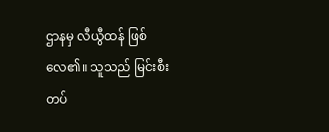ဌာနမှ လီယွီထန် ဖြစ်လေ၏။ သူသည် မြင်းစီးတပ်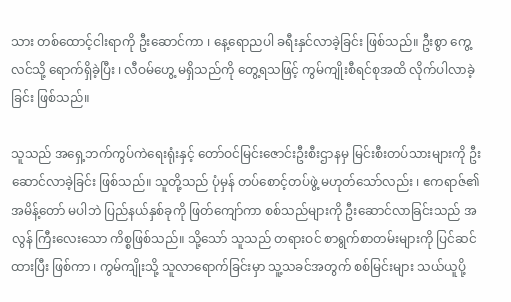သား တစ်ထောင့်ငါးရာကို ဦးဆောင်ကာ ၊ နေ့ရောညပါ ခရီးနှင်လာခဲ့ခြင်း ဖြစ်သည်။ ဦးစွာ ကွေ့လင်သို့ ရောက်ရှိခဲ့ပြီး ၊ လီဝမ်ဟွေ့ မရှိသည်ကို တွေ့ရသဖြင့် ကွမ်ကျိုးစီရင်စုအထိ လိုက်ပါလာခဲ့ခြင်း ဖြစ်သည်။

သူသည် အရှေ့ဘက်ကွပ်ကဲရေးရုံးနှင့် တော်ဝင်မြင်းဇောင်းဦးစီးဌာနမှ မြင်းစီးတပ်သားများကို ဦးဆောင်လာခဲ့ခြင်း ဖြစ်သည်။ သူတို့သည် ပုံမှန် တပ်စောင့်တပ်ဖွဲ့ မဟုတ်သော်လည်း ၊ ဧကရာဇ်၏ အမိန့်တော် မပါဘဲ ပြည်နယ်နှစ်ခုကို ဖြတ်ကျော်ကာ စစ်သည်များကို ဦးဆောင်လာခြင်းသည် အလွန် ကြီးလေးသော ကိစ္စဖြစ်သည်။ သို့သော် သူသည် တရားဝင် စာရွက်စာတမ်းများကို ပြင်ဆင်ထားပြီး ဖြစ်ကာ ၊ ကွမ်ကျိုးသို့ သူလာရောက်ခြင်းမှာ သူ့သခင်အတွက် စစ်မြင်းများ သယ်ယူပို့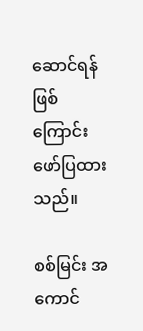ဆောင်ရန် ဖြစ်ကြောင်း ဖော်ပြထားသည်။

စစ်မြင်း အကောင်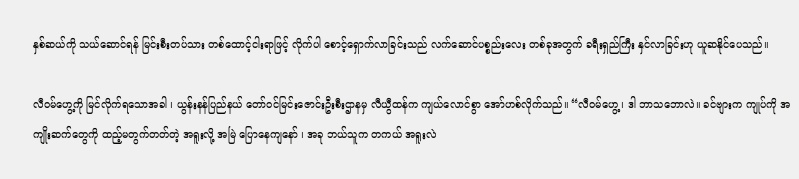နှစ်ဆယ်ကို သယ်ဆောင်ရန် မြင်းစီးတပ်သား တစ်ထောင့်ငါးရာဖြင့် လိုက်ပါ စောင့်ရှောက်လာခြင်းသည် လက်ဆောင်ပစ္စည်းလေး တစ်ခုအတွက် ခရီးရှည်ကြီး နှင်လာခြင်းဟု ယူဆနိုင်ပေသည်။

လီဝမ်ဟွေ့ကို မြင်လိုက်ရသောအခါ ၊ ယွန်းနန်ပြည်နယ် တော်ဝင်မြင်းဇောင်းဦးစီးဌာနမှ လီယွီထန်က ကျယ်လောင်စွာ အော်ဟစ်လိုက်သည်။ “လီဝမ်ဟွေ့ ၊ ဒါ ဘာသဘောလဲ။ ခင်ဗျားက ကျုပ်ကို အကျိုးဆက်တွေကို ထည့်မတွက်တတ်တဲ့ အရူးလို့ အမြဲ ပြောနေကျနော် ၊ အခု ဘယ်သူက တကယ် အရူးလဲ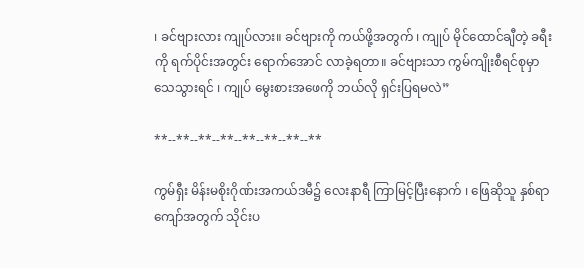၊ ခင်ဗျားလား ကျုပ်လား။ ခင်ဗျားကို ကယ်ဖို့အတွက် ၊ ကျုပ် မိုင်ထောင်ချီတဲ့ ခရီးကို ရက်ပိုင်းအတွင်း ရောက်အောင် လာခဲ့ရတာ။ ခင်ဗျားသာ ကွမ်ကျိုးစီရင်စုမှာ သေသွားရင် ၊ ကျုပ် မွေးစားအဖေကို ဘယ်လို ရှင်းပြရမလဲ”

**--**--**--**--**--**--**--**

ကွမ်ရှီး မိန်းမစိုးဂိုဏ်းအကယ်ဒမီ၌ လေးနာရီ ကြာမြင့်ပြီးနောက် ၊ ဖြေဆိုသူ နှစ်ရာကျော်အတွက် သိုင်းပ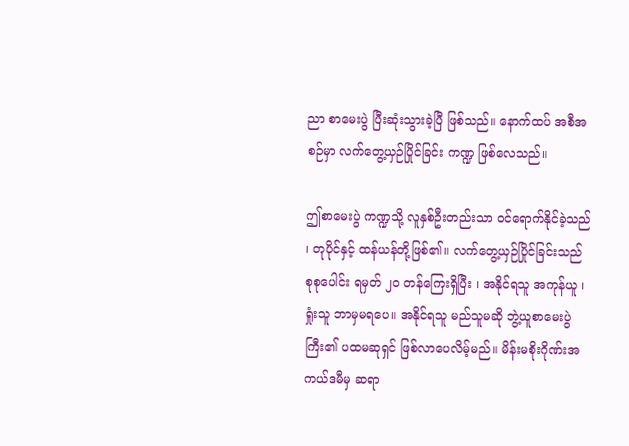ညာ စာမေးပွဲ ပြီးဆုံးသွားခဲ့ပြီ ဖြစ်သည်။ နောက်ထပ် အစီအစဉ်မှာ လက်တွေ့ယှဉ်ပြိုင်ခြင်း ကဏ္ဍ ဖြစ်လေသည်။

ဤစာမေးပွဲ ကဏ္ဍသို့ လူနှစ်ဦးတည်းသာ ဝင်ရောက်နိုင်ခဲ့သည် ၊ တုပိုင်နှင့် ထန်ယန်တို့ဖြစ်၏။ လက်တွေ့ယှဉ်ပြိုင်ခြင်းသည် စုစုပေါင်း ရမှတ် ၂၀ တန်ကြေးရှိပြီး ၊ အနိုင်ရသူ အကုန်ယူ ၊ ရှုံးသူ ဘာမှမရပေ။ အနိုင်ရသူ မည်သူမဆို ဘွဲ့ယူစာမေးပွဲကြီး၏ ပထမဆုရှင် ဖြစ်လာပေလိမ့်မည်။ မိန်းမစိုးဂိုဏ်းအကယ်ဒမီမှ ဆရာ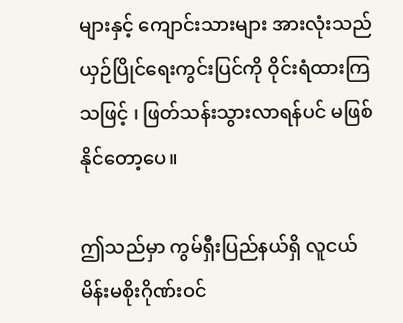များနှင့် ကျောင်းသားများ အားလုံးသည် ယှဉ်ပြိုင်ရေးကွင်းပြင်ကို ဝိုင်းရံထားကြသဖြင့် ၊ ဖြတ်သန်းသွားလာရန်ပင် မဖြစ်နိုင်တော့ပေ။

ဤသည်မှာ ကွမ်ရှီးပြည်နယ်ရှိ လူငယ် မိန်းမစိုးဂိုဏ်းဝင်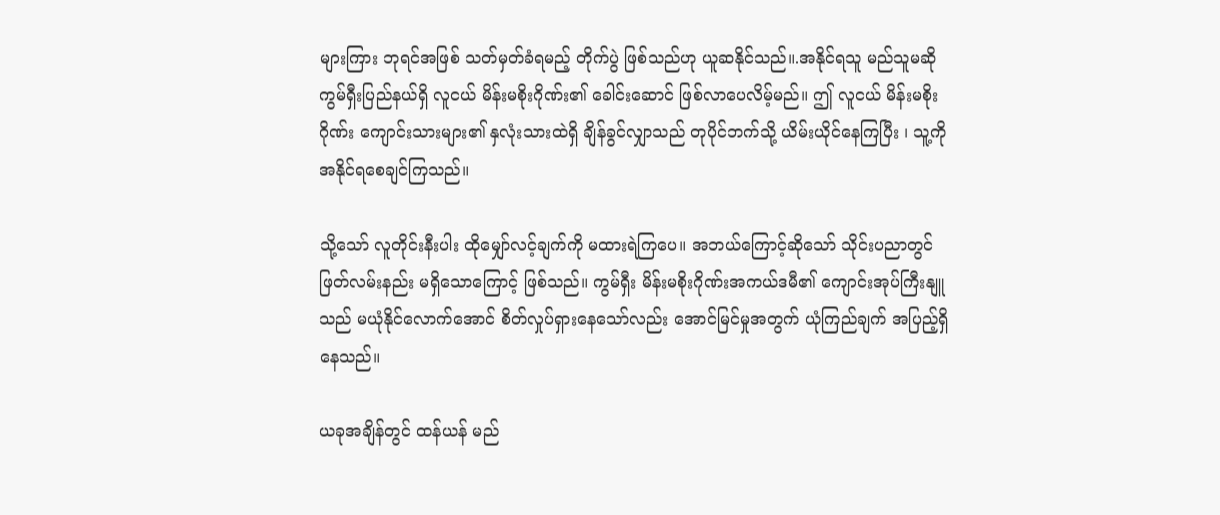များကြား ဘုရင်အဖြစ် သတ်မှတ်ခံရမည့် တိုက်ပွဲ ဖြစ်သည်ဟု ယူဆနိုင်သည်။.အနိုင်ရသူ မည်သူမဆို ကွမ်ရှီးပြည်နယ်ရှိ လူငယ် မိန်းမစိုးဂိုဏ်း၏ ခေါင်းဆောင် ဖြစ်လာပေလိမ့်မည်။ ဤ လူငယ် မိန်းမစိုးဂိုဏ်း ကျောင်းသားများ၏ နှလုံးသားထဲရှိ ချိန်ခွင်လျှာသည် တုပိုင်ဘက်သို့ ယိမ်းယိုင်နေကြပြီး ၊ သူ့ကို အနိုင်ရစေချင်ကြသည်။

သို့သော် လူတိုင်းနီးပါး ထိုမျှော်လင့်ချက်ကို မထားရဲကြပေ။ အဘယ်ကြောင့်ဆိုသော် သိုင်းပညာတွင် ဖြတ်လမ်းနည်း မရှိသောကြောင့် ဖြစ်သည်။ ကွမ်ရှီး မိန်းမစိုးဂိုဏ်းအကယ်ဒမီ၏ ကျောင်းအုပ်ကြီးနျူသည် မယုံနိုင်လောက်အောင် စိတ်လှုပ်ရှားနေသော်လည်း အောင်မြင်မှုအတွက် ယုံကြည်ချက် အပြည့်ရှိနေသည်။

ယခုအချိန်တွင် ထန်ယန် မည်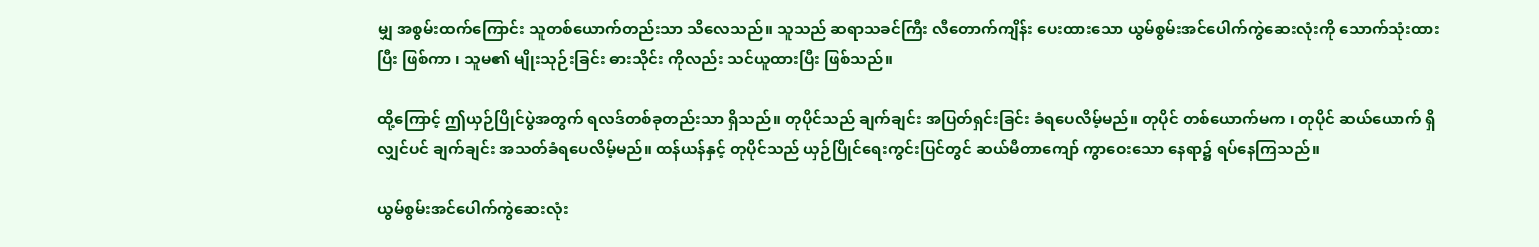မျှ အစွမ်းထက်ကြောင်း သူတစ်ယောက်တည်းသာ သိလေသည်။ သူသည် ဆရာသခင်ကြီး လီတောက်ကျိန်း ပေးထားသော ယွမ်စွမ်းအင်ပေါက်ကွဲဆေးလုံးကို သောက်သုံးထားပြီး ဖြစ်ကာ ၊ သူမ၏ မျိုးသုဉ်းခြင်း ဓားသိုင်း ကိုလည်း သင်ယူထားပြီး ဖြစ်သည်။

ထို့ကြောင့် ဤယှဉ်ပြိုင်ပွဲအတွက် ရလဒ်တစ်ခုတည်းသာ ရှိသည်။ တုပိုင်သည် ချက်ချင်း အပြတ်ရှင်းခြင်း ခံရပေလိမ့်မည်။ တုပိုင် တစ်ယောက်မက ၊ တုပိုင် ဆယ်ယောက် ရှိလျှင်ပင် ချက်ချင်း အသတ်ခံရပေလိမ့်မည်။ ထန်ယန်နှင့် တုပိုင်သည် ယှဉ်ပြိုင်ရေးကွင်းပြင်တွင် ဆယ်မီတာကျော် ကွာဝေးသော နေရာ၌ ရပ်နေကြသည်။

ယွမ်စွမ်းအင်ပေါက်ကွဲဆေးလုံး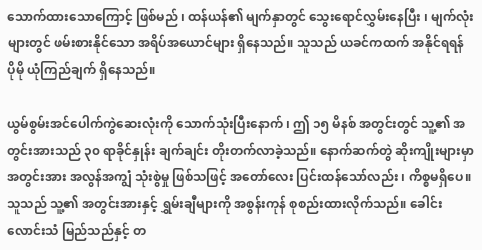သောက်ထားသောကြောင့် ဖြစ်မည် ၊ ထန်ယန်၏ မျက်နှာတွင် သွေးရောင်လွှမ်းနေပြီး ၊ မျက်လုံးများတွင် ဖမ်းစားနိုင်သော အရိပ်အယောင်များ ရှိနေသည်။ သူသည် ယခင်ကထက် အနိုင်ရရန် ပိုမို ယုံကြည်ချက် ရှိနေသည်။

ယွမ်စွမ်းအင်ပေါက်ကွဲဆေးလုံးကို သောက်သုံးပြီးနောက် ၊ ဤ ၁၅ မိနစ် အတွင်းတွင် သူ့၏ အတွင်းအားသည် ၃၀ ရာခိုင်နှုန်း ချက်ချင်း တိုးတက်လာခဲ့သည်။ နောက်ဆက်တွဲ ဆိုးကျိုးများမှာ အတွင်းအား အလွန်အကျွံ သုံးစွဲမှု ဖြစ်သဖြင့် အတော်လေး ပြင်းထန်သော်လည်း ၊ ကိစ္စမရှိပေ။ သူသည် သူ့၏ အတွင်းအားနှင့် ရွှမ်းချီများကို အစွန်းကုန် စုစည်းထားလိုက်သည်။ ခေါင်းလောင်းသံ မြည်သည်နှင့် တ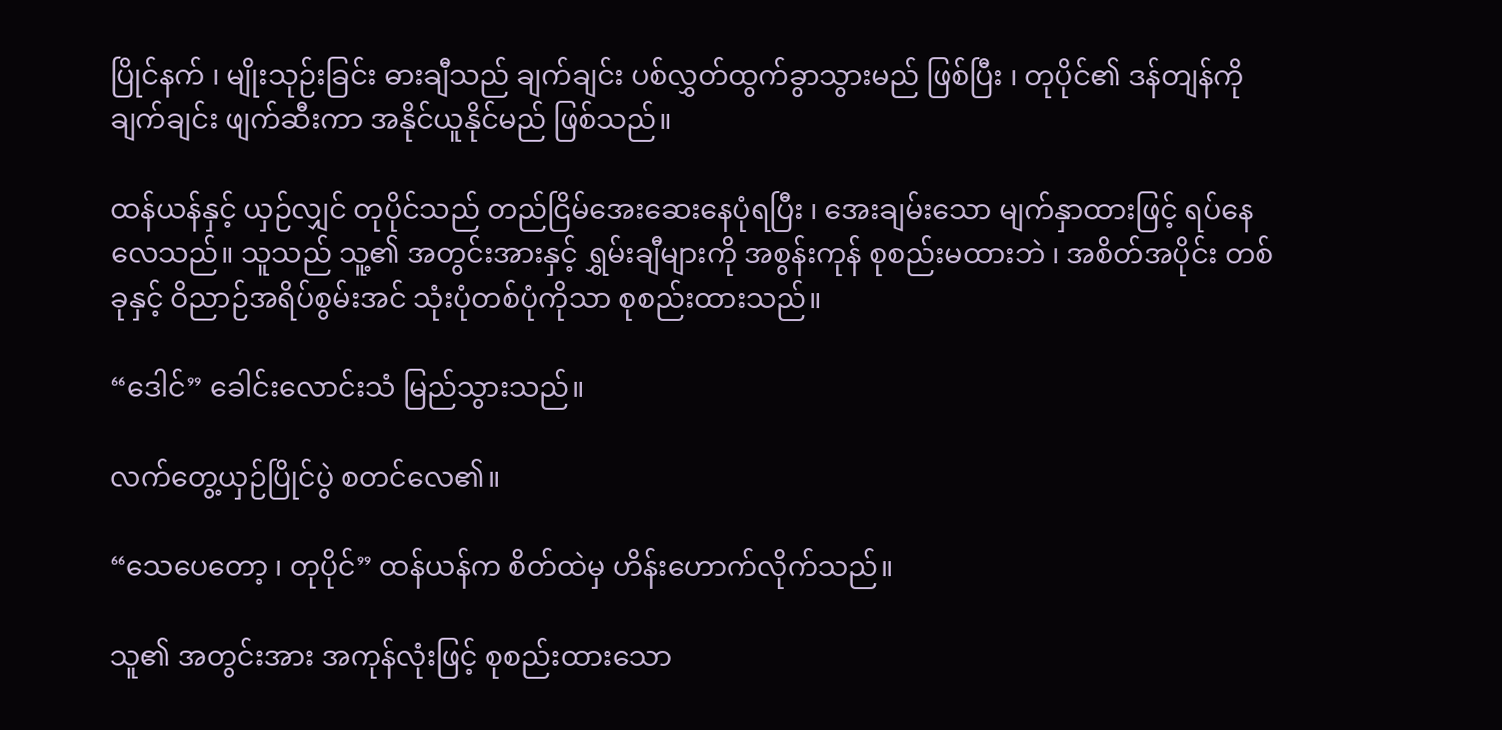ပြိုင်နက် ၊ မျိုးသုဉ်းခြင်း ဓားချီသည် ချက်ချင်း ပစ်လွှတ်ထွက်ခွာသွားမည် ဖြစ်ပြီး ၊ တုပိုင်၏ ဒန်တျန်ကို ချက်ချင်း ဖျက်ဆီးကာ အနိုင်ယူနိုင်မည် ဖြစ်သည်။

ထန်ယန်နှင့် ယှဉ်လျှင် တုပိုင်သည် တည်ငြိမ်အေးဆေးနေပုံရပြီး ၊ အေးချမ်းသော မျက်နှာထားဖြင့် ရပ်နေလေသည်။ သူသည် သူ့၏ အတွင်းအားနှင့် ရွှမ်းချီများကို အစွန်းကုန် စုစည်းမထားဘဲ ၊ အစိတ်အပိုင်း တစ်ခုနှင့် ဝိညာဉ်အရိပ်စွမ်းအင် သုံးပုံတစ်ပုံကိုသာ စုစည်းထားသည်။

“ဒေါင်” ခေါင်းလောင်းသံ မြည်သွားသည်။

လက်တွေ့ယှဉ်ပြိုင်ပွဲ စတင်လေ၏။

“သေပေတော့ ၊ တုပိုင်” ထန်ယန်က စိတ်ထဲမှ ဟိန်းဟောက်လိုက်သည်။

သူ၏ အတွင်းအား အကုန်လုံးဖြင့် စုစည်းထားသော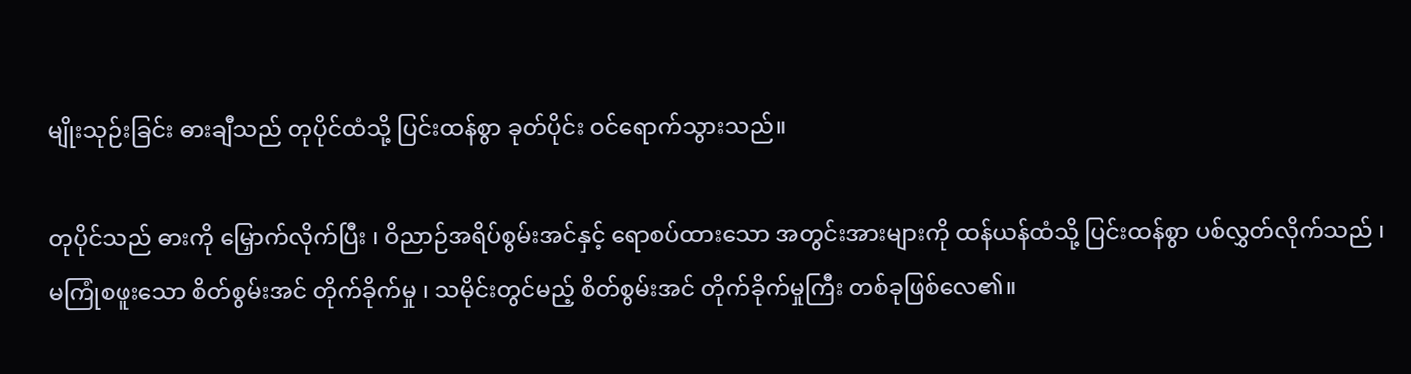မျိုးသုဉ်းခြင်း ဓားချီသည် တုပိုင်ထံသို့ ပြင်းထန်စွာ ခုတ်ပိုင်း ဝင်ရောက်သွားသည်။

တုပိုင်သည် ဓားကို မြှောက်လိုက်ပြီး ၊ ဝိညာဉ်အရိပ်စွမ်းအင်နှင့် ရောစပ်ထားသော အတွင်းအားများကို ထန်ယန်ထံသို့ ပြင်းထန်စွာ ပစ်လွှတ်လိုက်သည် ၊ မကြုံစဖူးသော စိတ်စွမ်းအင် တိုက်ခိုက်မှု ၊ သမိုင်းတွင်မည့် စိတ်စွမ်းအင် တိုက်ခိုက်မှုကြီး တစ်ခုဖြစ်လေ၏။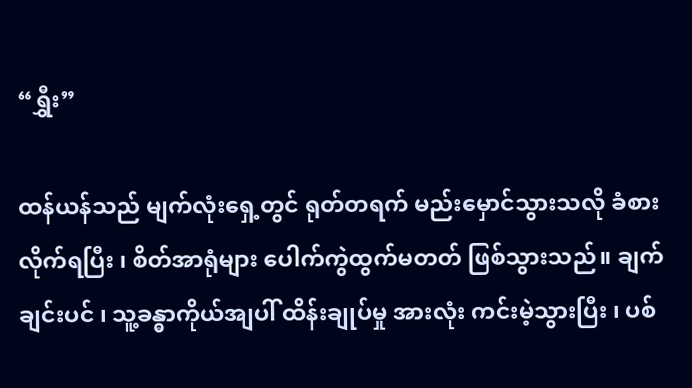“ရွှီး”

ထန်ယန်သည် မျက်လုံးရှေ့တွင် ရုတ်တရက် မည်းမှောင်သွားသလို ခံစားလိုက်ရပြီး ၊ စိတ်အာရုံများ ပေါက်ကွဲထွက်မတတ် ဖြစ်သွားသည်။ ချက်ချင်းပင် ၊ သူ့ခန္ဓာကိုယ်အျပါ် ထိန်းချုပ်မှု အားလုံး ကင်းမဲ့သွားပြီး ၊ ပစ်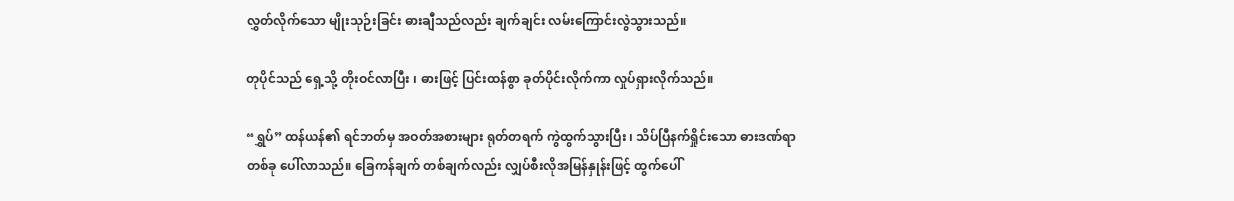လွှတ်လိုက်သော မျိုးသုဉ်းခြင်း ဓားချီသည်လည်း ချက်ချင်း လမ်းကြောင်းလွဲသွားသည်။

တုပိုင်သည် ရှေ့သို့ တိုးဝင်လာပြီး ၊ ဓားဖြင့် ပြင်းထန်စွာ ခုတ်ပိုင်းလိုက်ကာ လှုပ်ရှားလိုက်သည်။

“ရွှပ်” ထန်ယန်၏ ရင်ဘတ်မှ အဝတ်အစားများ ရုတ်တရက် ကွဲထွက်သွားပြီး ၊ သိပ်ပြီနက်ရှိုင်းသော ဓားဒဏ်ရာ တစ်ခု ပေါ်လာသည်။ ခြေကန်ချက် တစ်ချက်လည်း လျှပ်စီးလိုအမြန်နှုန်းဖြင့် ထွက်ပေါ်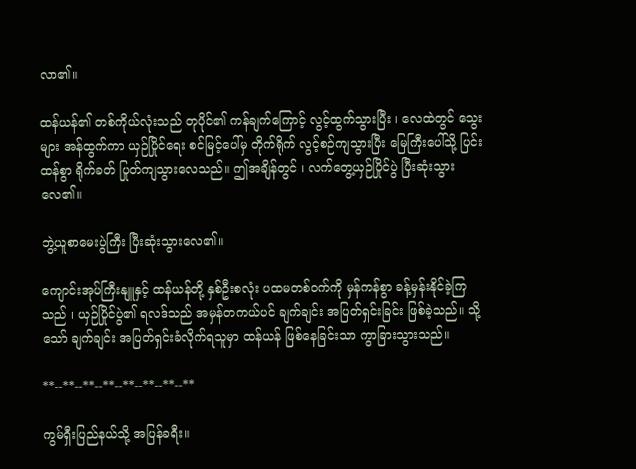လာ၏။

ထန်ယန်၏ တစ်ကိုယ်လုံးသည် တုပိုင်၏ ကန်ချက်ကြောင့် လွင့်ထွက်သွားပြီး ၊ လေထဲတွင် သွေးများ အန်ထွက်ကာ ယှဉ်ပြိုင်ရေး စင်မြင့်ပေါ်မှ တိုက်ရိုက် လွင့်စဉ်ကျသွားပြီး မြေကြီးပေါ်သို့ ပြင်းထန်စွာ ရိုက်ခတ် ပြုတ်ကျသွားလေသည်။ ဤအချိန်တွင် ၊ လက်တွေ့ယှဉ်ပြိုင်ပွဲ ပြီးဆုံးသွားလေ၏။

ဘွဲ့ယူစာမေးပွဲကြီး ပြီးဆုံးသွားလေ၏။

ကျောင်းအုပ်ကြီးနျူနှင့် ထန်ယန်တို့ နှစ်ဦးစလုံး ပထမတစ်ဝက်ကို မှန်ကန်စွာ ခန့်မှန်းနိုင်ခဲ့ကြသည် ၊ ယှဉ်ပြိုင်ပွဲ၏ ရလဒ်သည် အမှန်တကယ်ပင် ချက်ချင်း အပြတ်ရှင်းခြင်း ဖြစ်ခဲ့သည်။ သို့သော် ချက်ချင်း အပြတ်ရှင်းခံလိုက်ရသူမှာ ထန်ယန် ဖြစ်နေခြင်းသာ ကွာခြားသွားသည်။

**--**--**--**--**--**--**--**

ကွမ်ရှီးပြည်နယ်သို့ အပြန်ခရီး။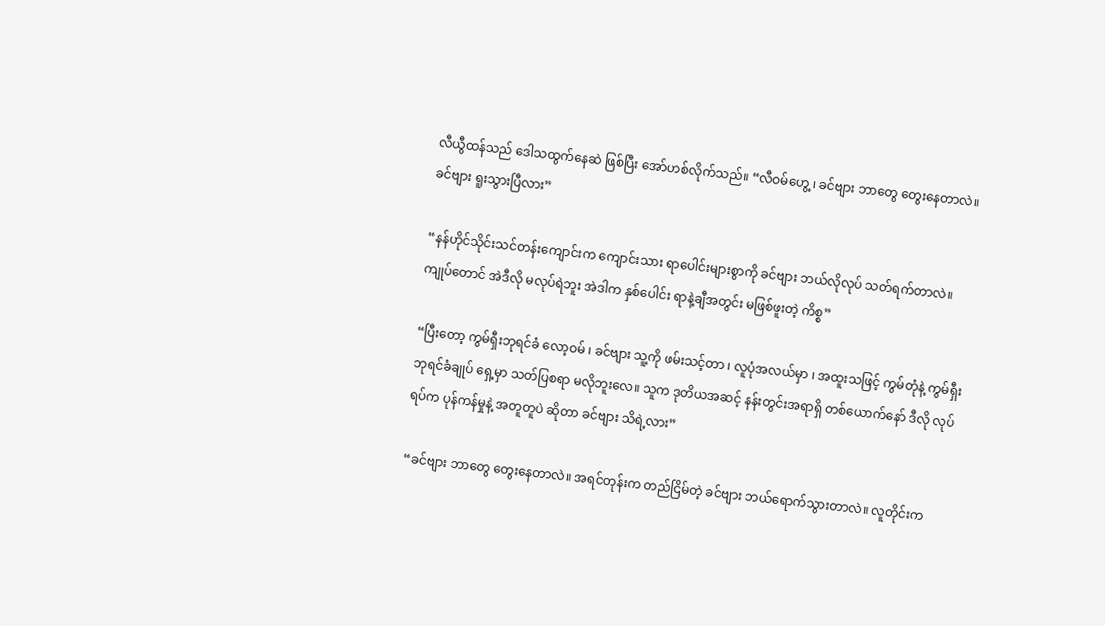လီယွီထန်သည် ဒေါသထွက်နေဆဲ ဖြစ်ပြီး အော်ဟစ်လိုက်သည်။ “လီဝမ်ဟွေ့ ၊ ခင်ဗျား ဘာတွေ တွေးနေတာလဲ။ ခင်ဗျား ရူးသွားပြီလား”

“နန်ဟိုင်သိုင်းသင်တန်းကျောင်းက ကျောင်းသား ရာပေါင်းများစွာကို ခင်ဗျား ဘယ်လိုလုပ် သတ်ရက်တာလဲ။ ကျုပ်တောင် အဲဒီလို မလုပ်ရဲဘူး အဲဒါက နှစ်ပေါင်း ရာနဲ့ချီအတွင်း မဖြစ်ဖူးတဲ့ ကိစ္စ”

“ပြီးတော့ ကွမ်ရှီးဘုရင်ခံ လော့ဝမ် ၊ ခင်ဗျား သူ့ကို ဖမ်းသင့်တာ ၊ လူပုံအလယ်မှာ ၊ အထူးသဖြင့် ကွမ်တုံနဲ့ ကွမ်ရှီး ဘုရင်ခံချုပ် ရှေ့မှာ သတ်ပြစရာ မလိုဘူးလေ။ သူက ဒုတိယအဆင့် နန်းတွင်းအရာရှိ တစ်ယောက်နော် ဒီလို လုပ်ရပ်က ပုန်ကန်မှုနဲ့ အတူတူပဲ ဆိုတာ ခင်ဗျား သိရဲ့လား”

“ခင်ဗျား ဘာတွေ တွေးနေတာလဲ။ အရင်တုန်းက တည်ငြိမ်တဲ့ ခင်ဗျား ဘယ်ရောက်သွားတာလဲ။ လူတိုင်းက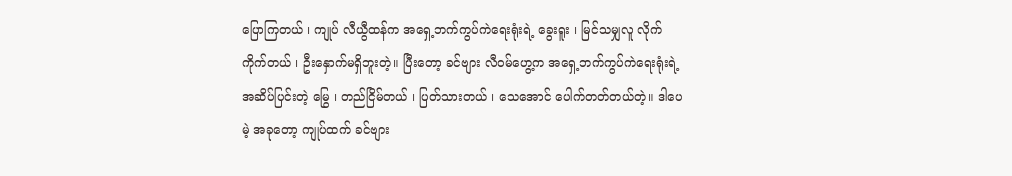ပြောကြတယ် ၊ ကျုပ် လီယွီထန်က အရှေ့ဘက်ကွပ်ကဲရေးရုံးရဲ့ ခွေးရူး ၊ မြင်သမျှလူ လိုက်ကိုက်တယ် ၊ ဦးနှောက်မရှိဘူးတဲ့။ ပြီးတော့ ခင်ဗျား လီဝမ်ဟွေ့က အရှေ့ဘက်ကွပ်ကဲရေးရုံးရဲ့ အဆိပ်ပြင်းတဲ့ မြွေ ၊ တည်ငြိမ်တယ် ၊ ပြတ်သားတယ် ၊ သေအောင် ပေါက်တတ်တယ်တဲ့။ ဒါပေမဲ့ အခုတော့ ကျုပ်ထက် ခင်ဗျား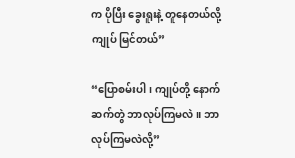က ပိုပြီး ခွေးရူးနဲ့ တူနေတယ်လို့ ကျုပ် မြင်တယ်”

“ပြောစမ်းပါ ၊ ကျုပ်တို့ နောက်ဆက်တွဲ ဘာလုပ်ကြမလဲ။ ဘာလုပ်ကြမလဲလို့”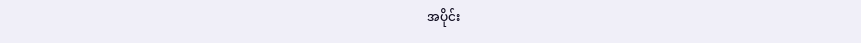အပိုင်း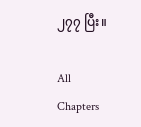၂၇၇ ပြီး။

All Chapters